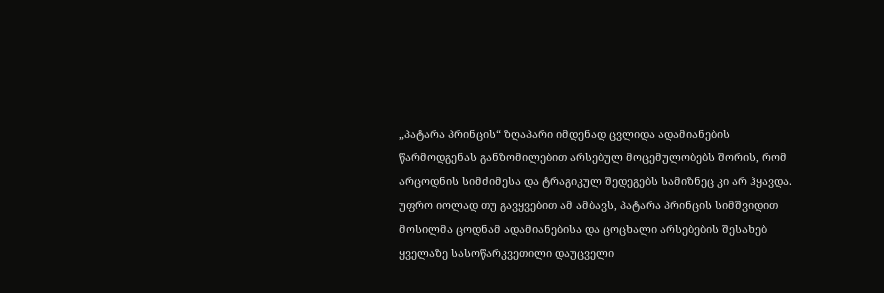„პატარა პრინცის“ ზღაპარი იმდენად ცვლიდა ადამიანების წარმოდგენას განზომილებით არსებულ მოცემულობებს შორის, რომ არცოდნის სიმძიმესა და ტრაგიკულ შედეგებს სამიზნეც კი არ ჰყავდა. უფრო იოლად თუ გავყვებით ამ ამბავს, პატარა პრინცის სიმშვიდით მოსილმა ცოდნამ ადამიანებისა და ცოცხალი არსებების შესახებ ყველაზე სასოწარკვეთილი დაუცველი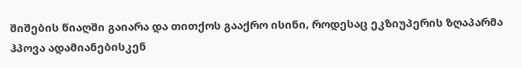შიშების წიაღში გაიარა და თითქოს გააქრო ისინი, როდესაც ეკზიუპერის ზღაპარმა ჰპოვა ადამიანებისკენ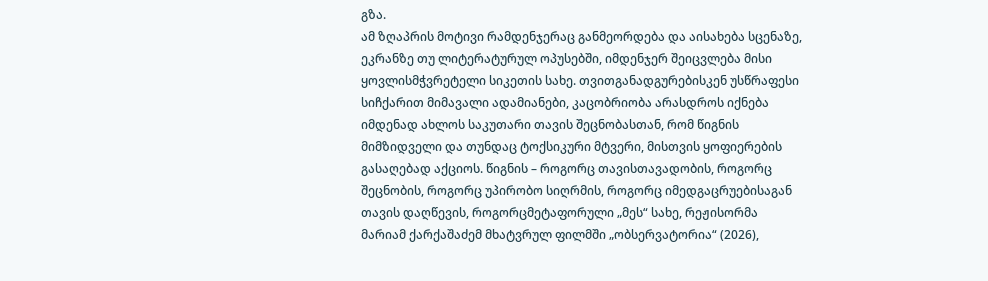გზა.
ამ ზღაპრის მოტივი რამდენჯერაც განმეორდება და აისახება სცენაზე, ეკრანზე თუ ლიტერატურულ ოპუსებში, იმდენჯერ შეიცვლება მისი ყოვლისმჭვრეტელი სიკეთის სახე. თვითგანადგურებისკენ უსწრაფესი სიჩქარით მიმავალი ადამიანები, კაცობრიობა არასდროს იქნება იმდენად ახლოს საკუთარი თავის შეცნობასთან, რომ წიგნის მიმზიდველი და თუნდაც ტოქსიკური მტვერი, მისთვის ყოფიერების გასაღებად აქციოს. წიგნის – როგორც თავისთავადობის, როგორც შეცნობის, როგორც უპირობო სიღრმის, როგორც იმედგაცრუებისაგან თავის დაღწევის, როგორცმეტაფორული „მეს“ სახე, რეჟისორმა მარიამ ქარქაშაძემ მხატვრულ ფილმში „ობსერვატორია“ (2026),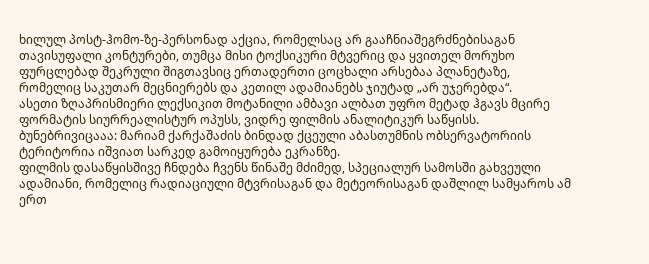ხილულ პოსტ-ჰომო-ზე-პერსონად აქცია, რომელსაც არ გააჩნიაშეგრძნებისაგან თავისუფალი კონტურები, თუმცა მისი ტოქსიკური მტვერიც და ყვითელ მორუხო ფურცლებად შეკრული შიგთავსიც ერთადერთი ცოცხალი არსებაა პლანეტაზე, რომელიც საკუთარ მეცნიერებს და კეთილ ადამიანებს ჯიუტად „არ უჯერებდა“.
ასეთი ზღაპრისმიერი ლექსიკით მოტანილი ამბავი ალბათ უფრო მეტად ჰგავს მცირე ფორმატის სიურრეალისტურ ოპუსს, ვიდრე ფილმის ანალიტიკურ საწყისს. ბუნებრივიცააა: მარიამ ქარქაშაძის ბინდად ქცეული აბასთუმნის ობსერვატორიის ტერიტორია იშვიათ სარკედ გამოიყურება ეკრანზე.
ფილმის დასაწყისშივე ჩნდება ჩვენს წინაშე მძიმედ, სპეციალურ სამოსში გახვეული ადამიანი, რომელიც რადიაციული მტვრისაგან და მეტეორისაგან დაშლილ სამყაროს ამ ერთ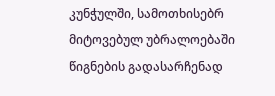კუნჭულში, სამოთხისებრ მიტოვებულ უბრალოებაში წიგნების გადასარჩენად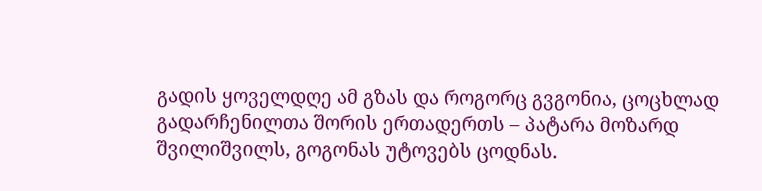გადის ყოველდღე ამ გზას და როგორც გვგონია, ცოცხლად გადარჩენილთა შორის ერთადერთს – პატარა მოზარდ შვილიშვილს, გოგონას უტოვებს ცოდნას.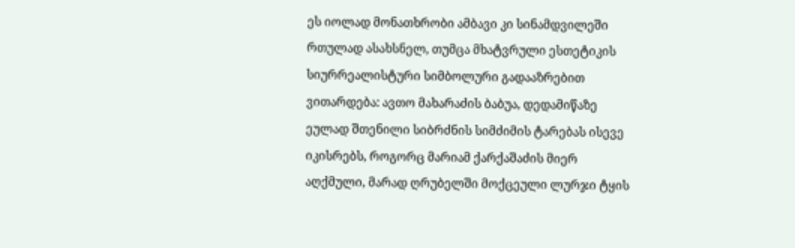ეს იოლად მონათხრობი ამბავი კი სინამდვილეში რთულად ასახსნელ, თუმცა მხატვრული ესთეტიკის სიურრეალისტური სიმბოლური გადააზრებით ვითარდება: ავთო მახარაძის ბაბუა, დედამიწაზე ეულად შთენილი სიბრძნის სიმძიმის ტარებას ისევე იკისრებს, როგორც მარიამ ქარქაშაძის მიერ აღქმული, მარად ღრუბელში მოქცეული ლურჯი ტყის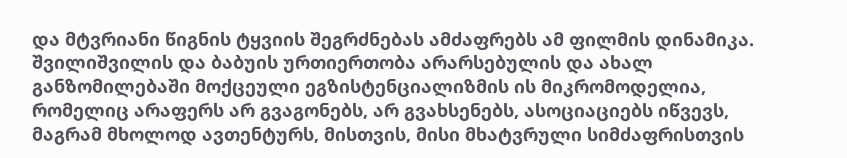და მტვრიანი წიგნის ტყვიის შეგრძნებას ამძაფრებს ამ ფილმის დინამიკა. შვილიშვილის და ბაბუის ურთიერთობა არარსებულის და ახალ განზომილებაში მოქცეული ეგზისტენციალიზმის ის მიკრომოდელია, რომელიც არაფერს არ გვაგონებს, არ გვახსენებს, ასოციაციებს იწვევს, მაგრამ მხოლოდ ავთენტურს, მისთვის, მისი მხატვრული სიმძაფრისთვის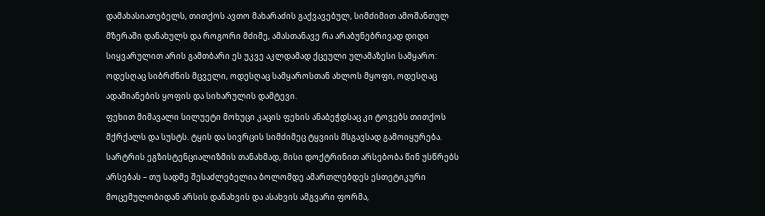დამახასიათებელს, თითქოს ავთო მახარაძის გაქვავებულ, სიმძიმით ამოშანთულ მზერაში დანახულს და როგორი მძიმე, ამასთანავე რა არაბუნებრივად დიდი სიყვარულით არის გამთბარი ეს უკვე აკლდამად ქცეული ულამაზესი სამყარო: ოდესღაც სიბრძნის მცველი, ოდესღაც სამყაროსთან ახლოს მყოფი, ოდესღაც ადამიანების ყოფის და სიხარულის დამტევი.
ფეხით მიმავალი სილუეტი მოხუცი კაცის ფეხის ანაბეჭდსაც კი ტოვებს თითქოს მქრქალს და სუსტს. ტყის და სივრცის სიმძიმეც ტყვიის მსგავსად გამოიყურება. სარტრის ეგზისტენციალიზმის თანახმად, მისი დოქტრინით არსებობა წინ უსწრებს არსებას – თუ სადმე შესაძლებელია ბოლომდე ამართლებდეს ესთეტიკური მოცემულობიდან არსის დანახვის და ასახვის ამგვარი ფორმა,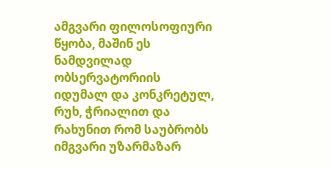ამგვარი ფილოსოფიური წყობა, მაშინ ეს ნამდვილად ობსერვატორიის იდუმალ და კონკრეტულ, რუხ, ჭრიალით და რახუნით რომ საუბრობს იმგვარი უზარმაზარ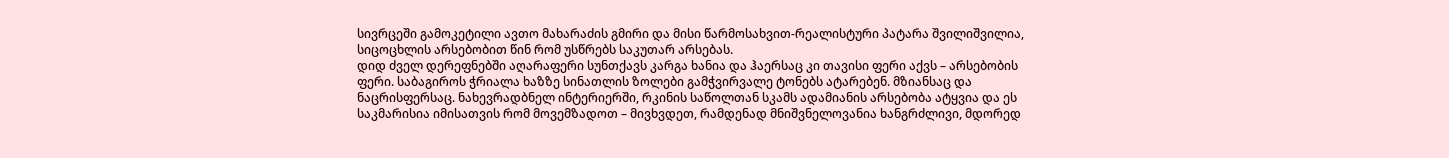სივრცეში გამოკეტილი ავთო მახარაძის გმირი და მისი წარმოსახვით-რეალისტური პატარა შვილიშვილია, სიცოცხლის არსებობით წინ რომ უსწრებს საკუთარ არსებას.
დიდ ძველ დერეფნებში აღარაფერი სუნთქავს კარგა ხანია და ჰაერსაც კი თავისი ფერი აქვს – არსებობის ფერი. საბაგიროს ჭრიალა ხაზზე სინათლის ზოლები გამჭვირვალე ტონებს ატარებენ. მზიანსაც და ნაცრისფერსაც. ნახევრადბნელ ინტერიერში, რკინის საწოლთან სკამს ადამიანის არსებობა ატყვია და ეს საკმარისია იმისათვის რომ მოვემზადოთ – მივხვდეთ, რამდენად მნიშვნელოვანია ხანგრძლივი, მდორედ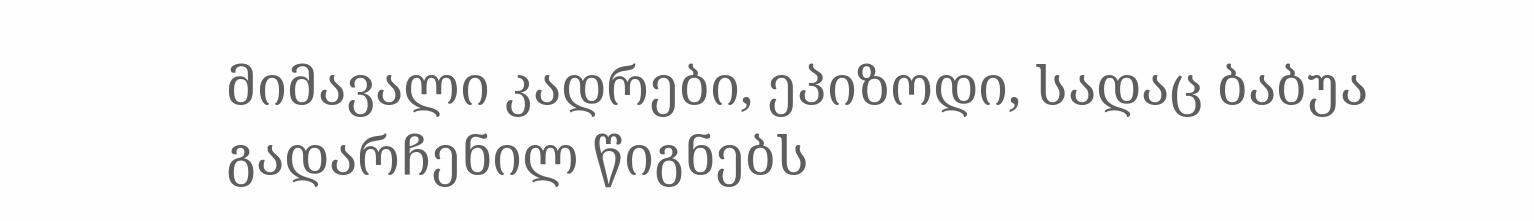მიმავალი კადრები, ეპიზოდი, სადაც ბაბუა გადარჩენილ წიგნებს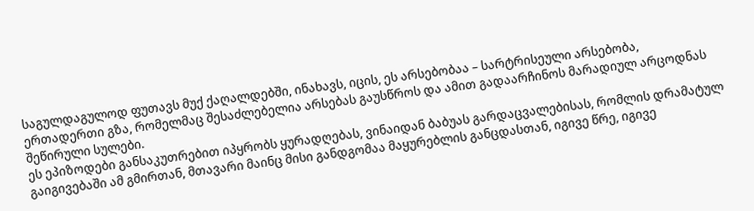საგულდაგულოდ ფუთავს მუქ ქაღალდებში, ინახავს, იცის, ეს არსებობაა – სარტრისეული არსებობა, ერთადერთი გზა, რომელმაც შესაძლებელია არსებას გაუსწროს და ამით გადაარჩინოს მარადიულ არცოდნას შეწირული სულები.
ეს ეპიზოდები განსაკუთრებით იპყრობს ყურადღებას, ვინაიდან ბაბუას გარდაცვალებისას, რომლის დრამატულ გაიგივებაში ამ გმირთან, მთავარი მაინც მისი განდგომაა მაყურებლის განცდასთან, იგივე წრე, იგივე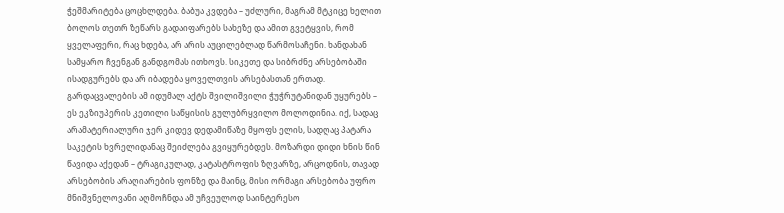ჭეშმარიტება ცოცხლდება. ბაბუა კვდება – უძლური, მაგრამ მტკიცე ხელით ბოლოს თეთრ ზეწარს გადაიფარებს სახეზე და ამით გვეტყვის, რომ ყველაფერი, რაც ხდება, არ არის აუცილებლად წარმოსაჩენი. ხანდახან სამყარო ჩვენგან განდგომას ითხოვს. სიკეთე და სიბრძნე არსებობაში ისადგურებს და არ იბადება ყოველთვის არსებასთან ერთად. გარდაცვალების ამ იდუმალ აქტს შვილიშვილი ჭუჭრუტანიდან უყურებს – ეს ეკზიუპერის კეთილი საწყისის გულუბრყვილო მოლოდინია. იქ, სადაც არამატერიალური ჯერ კიდევ დედამიწაზე მყოფს ელის, სადღაც პატარა საკეტის ხვრელიდანაც შეიძლება გვიყურებდეს. მოზარდი დიდი ხნის წინ წავიდა აქედან – ტრაგიკულად, კატასტროფის ზღვარზე, არცოდნის, თავად არსებობის არაღიარების ფონზე და მაინც, მისი ორმაგი არსებობა უფრო მნიშვნელოვანი აღმოჩნდა ამ უჩვეულოდ საინტერესო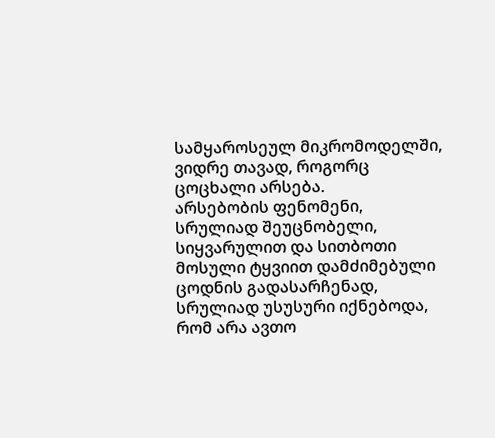სამყაროსეულ მიკრომოდელში, ვიდრე თავად, როგორც ცოცხალი არსება.
არსებობის ფენომენი, სრულიად შეუცნობელი, სიყვარულით და სითბოთი მოსული ტყვიით დამძიმებული ცოდნის გადასარჩენად, სრულიად უსუსური იქნებოდა, რომ არა ავთო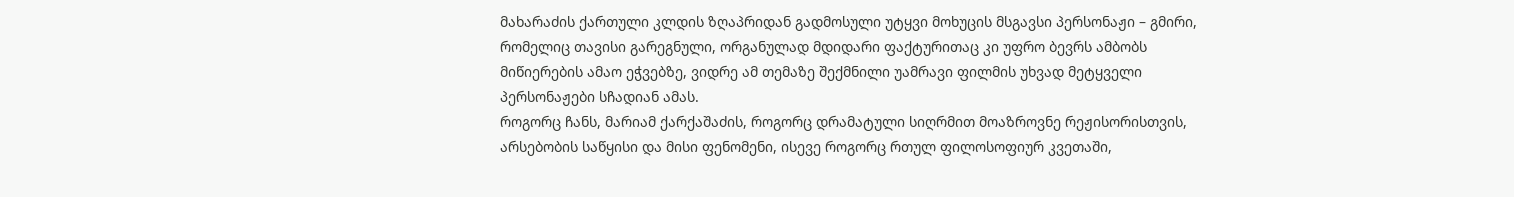მახარაძის ქართული კლდის ზღაპრიდან გადმოსული უტყვი მოხუცის მსგავსი პერსონაჟი – გმირი, რომელიც თავისი გარეგნული, ორგანულად მდიდარი ფაქტურითაც კი უფრო ბევრს ამბობს მიწიერების ამაო ეჭვებზე, ვიდრე ამ თემაზე შექმნილი უამრავი ფილმის უხვად მეტყველი პერსონაჟები სჩადიან ამას.
როგორც ჩანს, მარიამ ქარქაშაძის, როგორც დრამატული სიღრმით მოაზროვნე რეჟისორისთვის, არსებობის საწყისი და მისი ფენომენი, ისევე როგორც რთულ ფილოსოფიურ კვეთაში,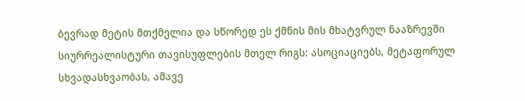ბევრად მეტის მთქმელია და სწორედ ეს ქმნის მის მხატვრულ ნააზრევში სიურრეალისტური თავისუფლების მთელ რიგს: ასოციაციებს, მეტაფორულ სხვადასხვაობას, ამავე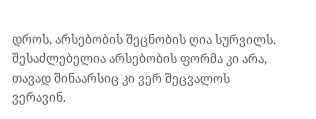დროს, არსებობის შეცნობის ღია სურვილს.
შესაძლებელია არსებობის ფორმა კი არა, თავად შინაარსიც კი ვერ შეცვალოს ვერავინ.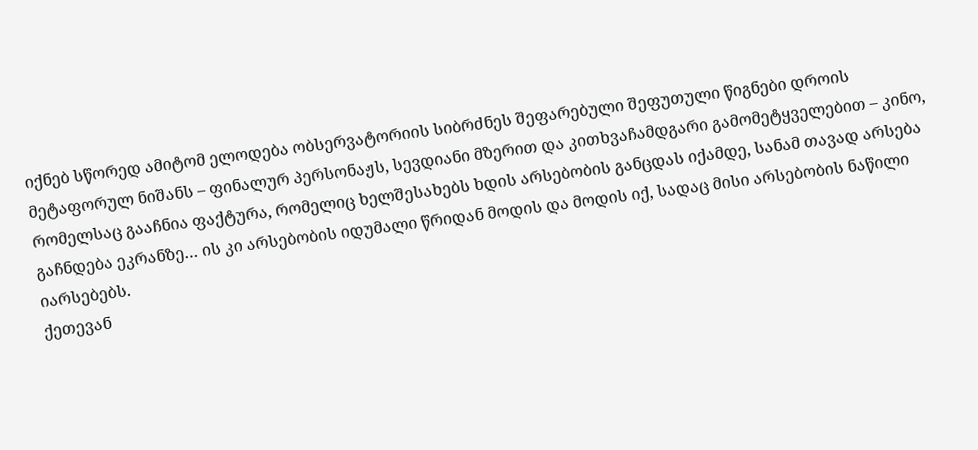იქნებ სწორედ ამიტომ ელოდება ობსერვატორიის სიბრძნეს შეფარებული შეფუთული წიგნები დროის მეტაფორულ ნიშანს – ფინალურ პერსონაჟს, სევდიანი მზერით და კითხვაჩამდგარი გამომეტყველებით – კინო, რომელსაც გააჩნია ფაქტურა, რომელიც ხელშესახებს ხდის არსებობის განცდას იქამდე, სანამ თავად არსება გაჩნდება ეკრანზე… ის კი არსებობის იდუმალი წრიდან მოდის და მოდის იქ, სადაც მისი არსებობის ნაწილი იარსებებს.
ქეთევან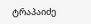ტრაპაიძე